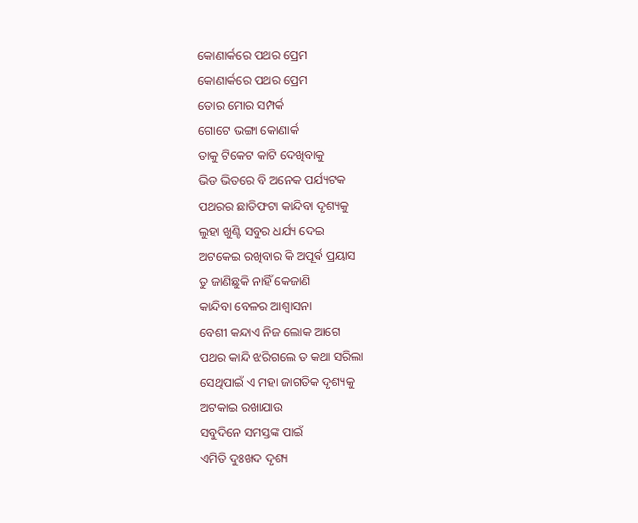କୋଣାର୍କରେ ପଥର ପ୍ରେମ
କୋଣାର୍କରେ ପଥର ପ୍ରେମ
ତୋର ମୋର ସମ୍ପର୍କ
ଗୋଟେ ଭଙ୍ଗା କୋଣାର୍କ
ତାକୁ ଟିକେଟ କାଟି ଦେଖିବାକୁ
ଭିଡ ଭିତରେ ବି ଅନେକ ପର୍ଯ୍ୟଟକ
ପଥରର ଛାତିଫଟା କାନ୍ଦିବା ଦୃଶ୍ୟକୁ
ଲୁହା ଖୁଣ୍ଟି ସବୁର ଧର୍ଯ୍ୟ ଦେଇ
ଅଟକେଇ ରଖିବାର କି ଅପୂର୍ଵ ପ୍ରୟାସ
ତୁ ଜାଣିଛୁକି ନାହିଁ କେଜାଣି
କାନ୍ଦିବା ବେଳର ଆଶ୍ୱାସନା
ବେଶୀ କନ୍ଦାଏ ନିଜ ଲୋକ ଆଗେ
ପଥର କାନ୍ଦି ଝରିଗଲେ ତ କଥା ସରିଲା
ସେଥିପାଇଁ ଏ ମହା ଜାଗତିକ ଦୃଶ୍ୟକୁ
ଅଟକାଇ ରଖାଯାଉ
ସବୁଦିନେ ସମସ୍ତଙ୍କ ପାଇଁ
ଏମିତି ଦୁଃଖଦ ଦୃଶ୍ୟ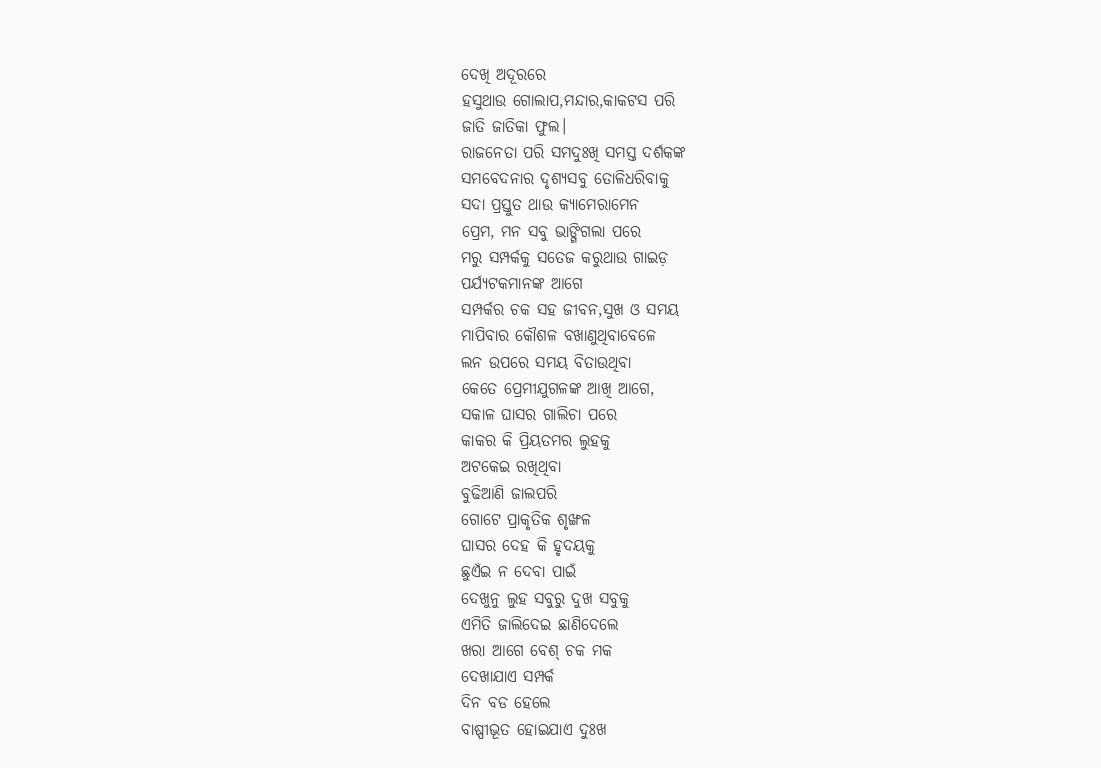ଦେଖି ଅଦୂରରେ
ହସୁଥାଉ ଗୋଲାପ,ମନ୍ଦାର,କାକଟସ ପରି
ଜାତି ଜାତିକା ଫୁଲ।
ରାଜନେତା ପରି ସମଦୁଃଖି ସମସ୍ତ ଦର୍ଶକଙ୍କ
ସମବେଦନାର ଦୃଶ୍ୟସବୁ ତୋଳିଧରିବାକୁ
ସଦା ପ୍ରସ୍ତୁତ ଥାଉ କ୍ୟାମେରାମେନ
ପ୍ରେମ, ମନ ସବୁ ଭାଙ୍ଗିଗଲା ପରେ
ମରୁ ସମ୍ପର୍କକୁ ସତେଜ କରୁଥାଉ ଗାଇଡ଼
ପର୍ଯ୍ୟଟକମାନଙ୍କ ଆଗେ
ସମ୍ପର୍କର ଚକ ସହ ଜୀବନ,ସୁଖ ଓ ସମୟ
ମାପିବାର କୌଶଳ ବଖାଣୁଥିବାବେଳେ
ଲନ ଉପରେ ସମୟ ବିତାଉଥିବା
କେତେ ପ୍ରେମୀଯୁଗଳଙ୍କ ଆଖି ଆଗେ,
ସକାଳ ଘାସର ଗାଲିଚା ପରେ
କାକର କି ପ୍ରିୟତମର ଲୁହକୁ
ଅଟକେଇ ରଖିଥିବା
ବୁଢିଆଣି ଜାଲପରି
ଗୋଟେ ପ୍ରାକୃତିକ ଶୃଙ୍ଖଳ
ଘାସର ଦେହ କି ହୃଦୟକୁ
ଛୁଏଁଇ ନ ଦେବା ପାଇଁ
ଦେଖୁନୁ ଲୁହ ସବୁରୁ ଦୁଖ ସବୁକୁ
ଏମିତି ଜାଲିଦେଇ ଛାଣିଦେଲେ
ଖରା ଆଗେ ବେଶ୍ ଚକ ମକ
ଦେଖାଯାଏ ସମ୍ପର୍କ
ଦିନ ବଡ ହେଲେ
ବାଷ୍ପୀଭୂତ ହୋଇଯାଏ ଦୁଃଖ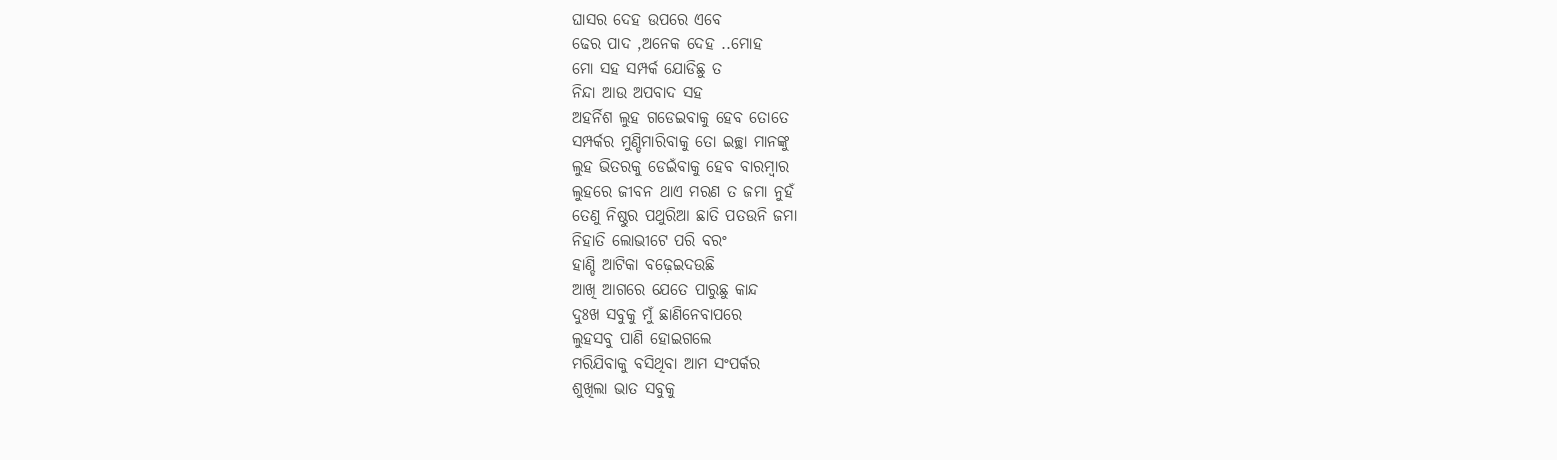ଘାସର ଦେହ ଉପରେ ଏବେ
ଢେର ପାଦ ,ଅନେକ ଦେହ ..ମୋହ
ମୋ ସହ ସମ୍ପର୍କ ଯୋଡିଛୁ ତ
ନିନ୍ଦା ଆଉ ଅପବାଦ ସହ
ଅହର୍ନିଶ ଲୁହ ଗଡେଇବାକୁ ହେବ ତୋତେ
ସମ୍ପର୍କର ମୁଣ୍ଡିମାରିବାକୁ ତୋ ଇଚ୍ଛା ମାନଙ୍କୁ
ଲୁହ ଭିତରକୁ ଡେଇଁବାକୁ ହେବ ବାରମ୍ବାର
ଲୁହରେ ଜୀବନ ଥାଏ ମରଣ ତ ଜମା ନୁହଁ
ତେଣୁ ନିଷ୍ଠୁର ପଥୁରିଆ ଛାତି ପତଉନି ଜମା
ନିହାତି ଲୋଭୀଟେ ପରି ବରଂ
ହାଣ୍ଡି ଆଟିକା ବଢ଼େଇଦଉଛି
ଆଖି ଆଗରେ ଯେତେ ପାରୁଛୁ କାନ୍ଦ
ଦୁଃଖ ସବୁକୁ ମୁଁ ଛାଣିନେବାପରେ
ଲୁହସବୁ ପାଣି ହୋଇଗଲେ
ମରିଯିବାକୁ ବସିଥିବା ଆମ ସଂପର୍କର
ଶୁଖିଲା ଭାତ ସବୁକୁ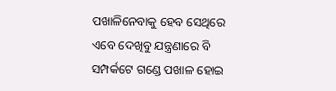ପଖାଳିନେବାକୁ ହେବ ସେଥିରେ
ଏବେ ଦେଖିବୁ ଯନ୍ତ୍ରଣାରେ ବି
ସମ୍ପର୍କଟେ ଗଣ୍ଡେ ପଖାଳ ହୋଇ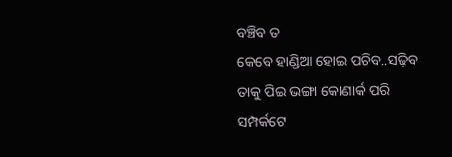ବଞ୍ଚିବ ତ
କେବେ ହାଣ୍ଡିଆ ହୋଇ ପଚିବ..ସଢ଼ିବ
ତାକୁ ପିଇ ଭଙ୍ଗା କୋଣାର୍କ ପରି
ସମ୍ପର୍କଟେ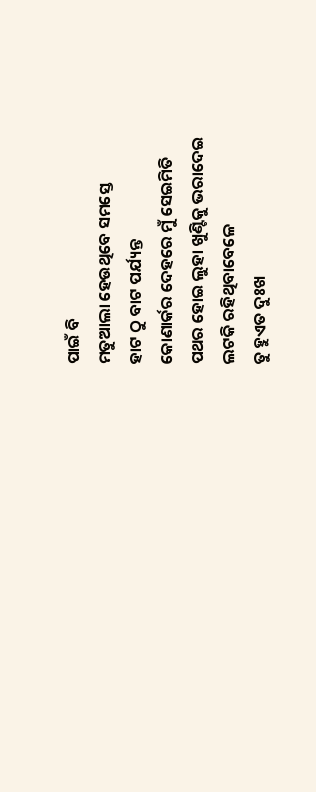ପାଇଁ ବି
ମତୁଆଲା ହେଉଥିବେ ସମସ୍ତେ
ହାଟ ଠୁ ବାଟ ପର୍ଯ୍ୟନ୍ତ
କୋଣାର୍କର ଦେହରେ ମୁଁ ସେଇମିତି
ପଥର ହୋଇ ଲୁହା ଖୁଣ୍ଟିକୁ ଭରାଦେଇ
ଲଟକି ରହିଥିବାବେଳେ
ତୁ ହୁଏତ ଦୁଃଖ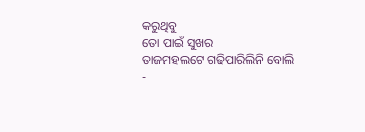କରୁଥିବୁ
ତୋ ପାଇଁ ସୁଖର
ତାଜମହଲଟେ ଗଢିପାରିଲିନି ବୋଲି
-